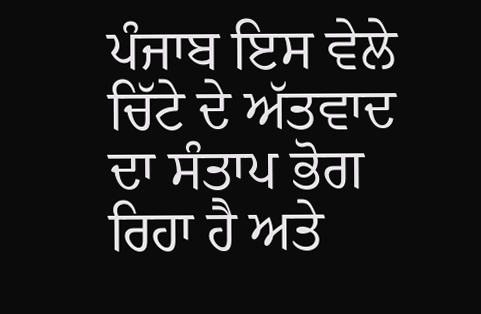ਪੰਜਾਬ ਇਸ ਵੇਲੇ ਚਿੱਟੇ ਦੇ ਅੱਤਵਾਦ ਦਾ ਸੰਤਾਪ ਭੋਗ ਰਿਹਾ ਹੈ ਅਤੇ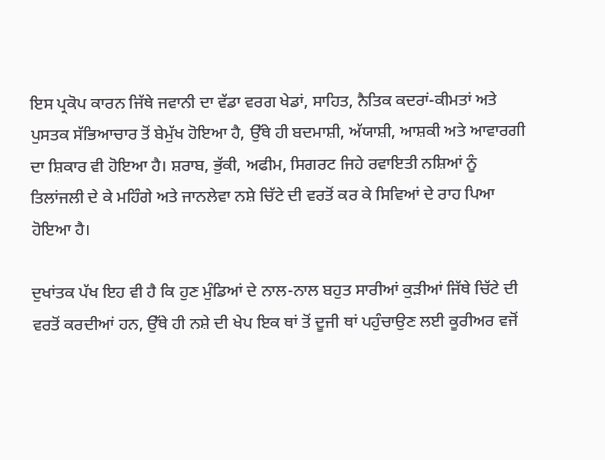ਇਸ ਪ੍ਰਕੋਪ ਕਾਰਨ ਜਿੱਥੇ ਜਵਾਨੀ ਦਾ ਵੱਡਾ ਵਰਗ ਖੇਡਾਂ, ਸਾਹਿਤ, ਨੈਤਿਕ ਕਦਰਾਂ-ਕੀਮਤਾਂ ਅਤੇ ਪੁਸਤਕ ਸੱਭਿਆਚਾਰ ਤੋਂ ਬੇਮੁੱਖ ਹੋਇਆ ਹੈ, ਉੱਥੇ ਹੀ ਬਦਮਾਸ਼ੀ, ਅੱਯਾਸ਼ੀ, ਆਸ਼ਕੀ ਅਤੇ ਆਵਾਰਗੀ ਦਾ ਸ਼ਿਕਾਰ ਵੀ ਹੋਇਆ ਹੈ। ਸ਼ਰਾਬ, ਭੁੱਕੀ, ਅਫੀਮ, ਸਿਗਰਟ ਜਿਹੇ ਰਵਾਇਤੀ ਨਸ਼ਿਆਂ ਨੂੰ ਤਿਲਾਂਜਲੀ ਦੇ ਕੇ ਮਹਿੰਗੇ ਅਤੇ ਜਾਨਲੇਵਾ ਨਸ਼ੇ ਚਿੱਟੇ ਦੀ ਵਰਤੋਂ ਕਰ ਕੇ ਸਿਵਿਆਂ ਦੇ ਰਾਹ ਪਿਆ ਹੋਇਆ ਹੈ।

ਦੁਖਾਂਤਕ ਪੱਖ ਇਹ ਵੀ ਹੈ ਕਿ ਹੁਣ ਮੁੰਡਿਆਂ ਦੇ ਨਾਲ-ਨਾਲ ਬਹੁਤ ਸਾਰੀਆਂ ਕੁੜੀਆਂ ਜਿੱਥੇ ਚਿੱਟੇ ਦੀ ਵਰਤੋਂ ਕਰਦੀਆਂ ਹਨ, ਉੱਥੇ ਹੀ ਨਸ਼ੇ ਦੀ ਖੇਪ ਇਕ ਥਾਂ ਤੋਂ ਦੂਜੀ ਥਾਂ ਪਹੁੰਚਾਉਣ ਲਈ ਕੂਰੀਅਰ ਵਜੋਂ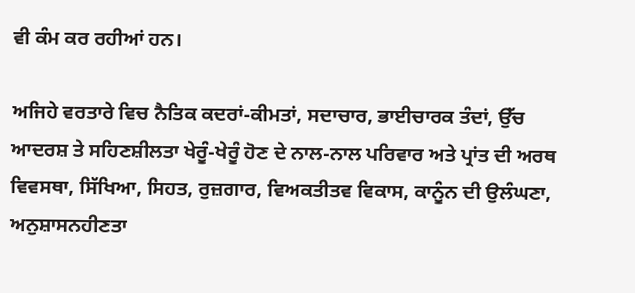ਵੀ ਕੰਮ ਕਰ ਰਹੀਆਂ ਹਨ।

ਅਜਿਹੇ ਵਰਤਾਰੇ ਵਿਚ ਨੈਤਿਕ ਕਦਰਾਂ-ਕੀਮਤਾਂ, ਸਦਾਚਾਰ, ਭਾਈਚਾਰਕ ਤੰਦਾਂ, ਉੱਚ ਆਦਰਸ਼ ਤੇ ਸਹਿਣਸ਼ੀਲਤਾ ਖੇਰੂੰ-ਖੇਰੂੰ ਹੋਣ ਦੇ ਨਾਲ-ਨਾਲ ਪਰਿਵਾਰ ਅਤੇ ਪ੍ਰਾਂਤ ਦੀ ਅਰਥ ਵਿਵਸਥਾ, ਸਿੱਖਿਆ, ਸਿਹਤ, ਰੁਜ਼ਗਾਰ, ਵਿਅਕਤੀਤਵ ਵਿਕਾਸ, ਕਾਨੂੰਨ ਦੀ ਉਲੰਘਣਾ, ਅਨੁਸ਼ਾਸਨਹੀਣਤਾ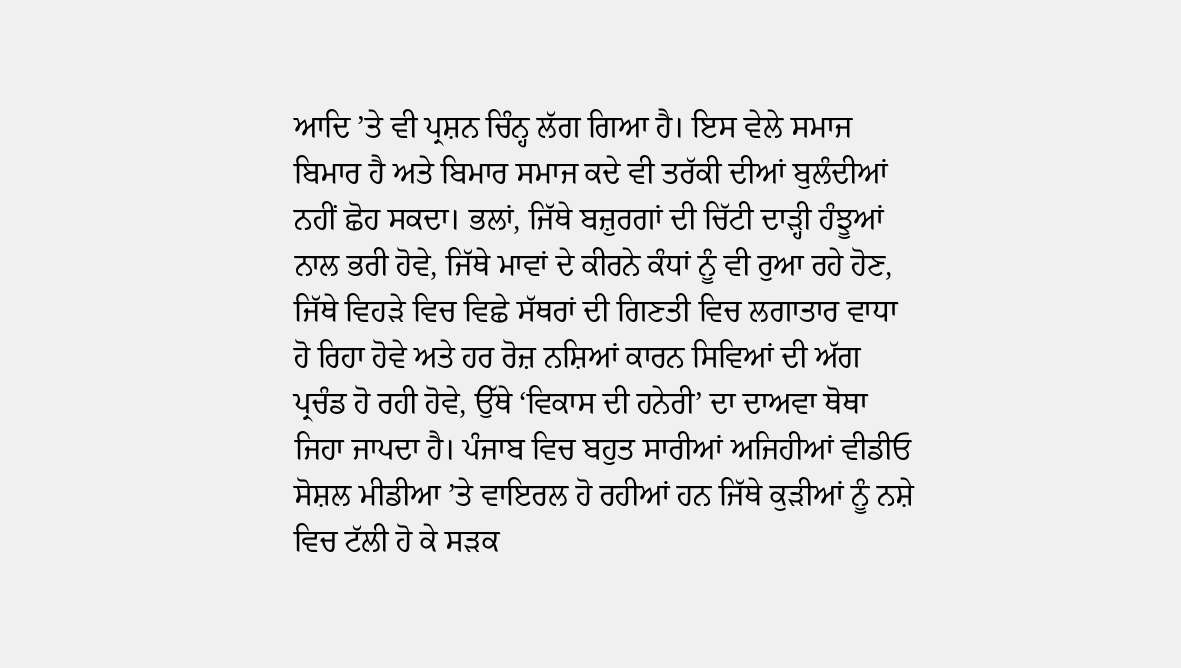ਆਦਿ ’ਤੇ ਵੀ ਪ੍ਰਸ਼ਨ ਚਿੰਨ੍ਹ ਲੱਗ ਗਿਆ ਹੈ। ਇਸ ਵੇਲੇ ਸਮਾਜ ਬਿਮਾਰ ਹੈ ਅਤੇ ਬਿਮਾਰ ਸਮਾਜ ਕਦੇ ਵੀ ਤਰੱਕੀ ਦੀਆਂ ਬੁਲੰਦੀਆਂ ਨਹੀਂ ਛੋਹ ਸਕਦਾ। ਭਲਾਂ, ਜਿੱਥੇ ਬਜ਼ੁਰਗਾਂ ਦੀ ਚਿੱਟੀ ਦਾੜ੍ਹੀ ਹੰਝੂਆਂ ਨਾਲ ਭਰੀ ਹੋਵੇ, ਜਿੱਥੇ ਮਾਵਾਂ ਦੇ ਕੀਰਨੇ ਕੰਧਾਂ ਨੂੰ ਵੀ ਰੁਆ ਰਹੇ ਹੋਣ, ਜਿੱਥੇ ਵਿਹੜੇ ਵਿਚ ਵਿਛੇ ਸੱਥਰਾਂ ਦੀ ਗਿਣਤੀ ਵਿਚ ਲਗਾਤਾਰ ਵਾਧਾ ਹੋ ਰਿਹਾ ਹੋਵੇ ਅਤੇ ਹਰ ਰੋਜ਼ ਨਸ਼ਿਆਂ ਕਾਰਨ ਸਿਵਿਆਂ ਦੀ ਅੱਗ ਪ੍ਰਚੰਡ ਹੋ ਰਹੀ ਹੋਵੇ, ਉੱਥੇ ‘ਵਿਕਾਸ ਦੀ ਹਨੇਰੀ’ ਦਾ ਦਾਅਵਾ ਥੋਥਾ ਜਿਹਾ ਜਾਪਦਾ ਹੈ। ਪੰਜਾਬ ਵਿਚ ਬਹੁਤ ਸਾਰੀਆਂ ਅਜਿਹੀਆਂ ਵੀਡੀਓ ਸੋਸ਼ਲ ਮੀਡੀਆ ’ਤੇ ਵਾਇਰਲ ਹੋ ਰਹੀਆਂ ਹਨ ਜਿੱਥੇ ਕੁੜੀਆਂ ਨੂੰ ਨਸ਼ੇ ਵਿਚ ਟੱਲੀ ਹੋ ਕੇ ਸੜਕ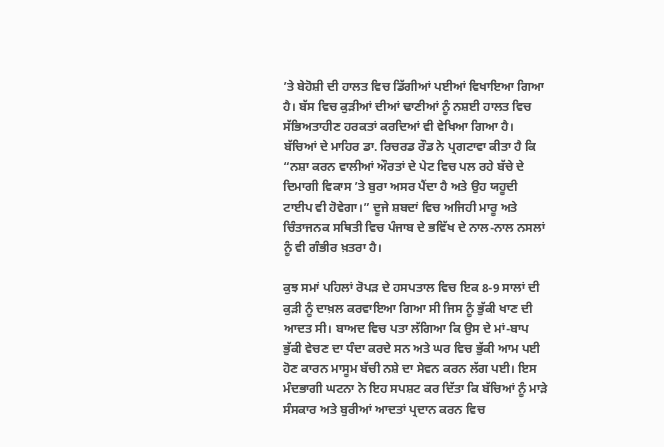’ਤੇ ਬੇਹੋਸ਼ੀ ਦੀ ਹਾਲਤ ਵਿਚ ਡਿੱਗੀਆਂ ਪਈਆਂ ਵਿਖਾਇਆ ਗਿਆ ਹੈ। ਬੱਸ ਵਿਚ ਕੁੜੀਆਂ ਦੀਆਂ ਢਾਣੀਆਂ ਨੂੰ ਨਸ਼ਈ ਹਾਲਤ ਵਿਚ ਸੱਭਿਅਤਾਹੀਣ ਹਰਕਤਾਂ ਕਰਦਿਆਂ ਵੀ ਵੇਖਿਆ ਗਿਆ ਹੈ। ਬੱਚਿਆਂ ਦੇ ਮਾਹਿਰ ਡਾ. ਰਿਚਰਡ ਰੌਡ ਨੇ ਪ੍ਰਗਟਾਵਾ ਕੀਤਾ ਹੈ ਕਿ “ਨਸ਼ਾ ਕਰਨ ਵਾਲੀਆਂ ਔਰਤਾਂ ਦੇ ਪੇਟ ਵਿਚ ਪਲ ਰਹੇ ਬੱਚੇ ਦੇ ਦਿਮਾਗੀ ਵਿਕਾਸ ’ਤੇ ਬੁਰਾ ਅਸਰ ਪੈਂਦਾ ਹੈ ਅਤੇ ਉਹ ਯਹੂਦੀ ਟਾਈਪ ਵੀ ਹੋਵੇਗਾ।” ਦੂਜੇ ਸ਼ਬਦਾਂ ਵਿਚ ਅਜਿਹੀ ਮਾਰੂ ਅਤੇ ਚਿੰਤਾਜਨਕ ਸਥਿਤੀ ਵਿਚ ਪੰਜਾਬ ਦੇ ਭਵਿੱਖ ਦੇ ਨਾਲ-ਨਾਲ ਨਸਲਾਂ ਨੂੰ ਵੀ ਗੰਭੀਰ ਖ਼ਤਰਾ ਹੈ।

ਕੁਝ ਸਮਾਂ ਪਹਿਲਾਂ ਰੋਪੜ ਦੇ ਹਸਪਤਾਲ ਵਿਚ ਇਕ 8-9 ਸਾਲਾਂ ਦੀ ਕੁੜੀ ਨੂੰ ਦਾਖ਼ਲ ਕਰਵਾਇਆ ਗਿਆ ਸੀ ਜਿਸ ਨੂੰ ਭੁੱਕੀ ਖਾਣ ਦੀ ਆਦਤ ਸੀ। ਬਾਅਦ ਵਿਚ ਪਤਾ ਲੱਗਿਆ ਕਿ ਉਸ ਦੇ ਮਾਂ-ਬਾਪ ਭੁੱਕੀ ਵੇਚਣ ਦਾ ਧੰਦਾ ਕਰਦੇ ਸਨ ਅਤੇ ਘਰ ਵਿਚ ਭੁੱਕੀ ਆਮ ਪਈ ਹੋਣ ਕਾਰਨ ਮਾਸੂਮ ਬੱਚੀ ਨਸ਼ੇ ਦਾ ਸੇਵਨ ਕਰਨ ਲੱਗ ਪਈ। ਇਸ ਮੰਦਭਾਗੀ ਘਟਨਾ ਨੇ ਇਹ ਸਪਸ਼ਟ ਕਰ ਦਿੱਤਾ ਕਿ ਬੱਚਿਆਂ ਨੂੰ ਮਾੜੇ ਸੰਸਕਾਰ ਅਤੇ ਬੁਰੀਆਂ ਆਦਤਾਂ ਪ੍ਰਦਾਨ ਕਰਨ ਵਿਚ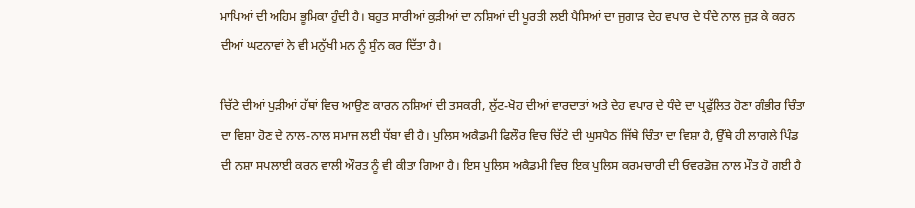ਮਾਪਿਆਂ ਦੀ ਅਹਿਮ ਭੂਮਿਕਾ ਹੁੰਦੀ ਹੈ। ਬਹੁਤ ਸਾਰੀਆਂ ਕੁੜੀਆਂ ਦਾ ਨਸ਼ਿਆਂ ਦੀ ਪੂਰਤੀ ਲਈ ਪੈਸਿਆਂ ਦਾ ਜੁਗਾੜ ਦੇਹ ਵਪਾਰ ਦੇ ਧੰਦੇ ਨਾਲ ਜੁੜ ਕੇ ਕਰਨ ਦੀਆਂ ਘਟਨਾਵਾਂ ਨੇ ਵੀ ਮਨੁੱਖੀ ਮਨ ਨੂੰ ਸੁੰਨ ਕਰ ਦਿੱਤਾ ਹੈ।

ਚਿੱਟੇ ਦੀਆਂ ਪੁੜੀਆਂ ਹੱਥਾਂ ਵਿਚ ਆਉਣ ਕਾਰਨ ਨਸ਼ਿਆਂ ਦੀ ਤਸਕਰੀ, ਲੁੱਟ-ਖੋਹ ਦੀਆਂ ਵਾਰਦਾਤਾਂ ਅਤੇ ਦੇਹ ਵਪਾਰ ਦੇ ਧੰਦੇ ਦਾ ਪ੍ਰਫੁੱਲਿਤ ਹੋਣਾ ਗੰਭੀਰ ਚਿੰਤਾ ਦਾ ਵਿਸ਼ਾ ਹੋਣ ਦੇ ਨਾਲ-ਨਾਲ ਸਮਾਜ ਲਈ ਧੱਬਾ ਵੀ ਹੈ। ਪੁਲਿਸ ਅਕੈਡਮੀ ਫਿਲੌਰ ਵਿਚ ਚਿੱਟੇ ਦੀ ਘੁਸਪੈਠ ਜਿੱਥੇ ਚਿੰਤਾ ਦਾ ਵਿਸ਼ਾ ਹੈ, ਉੱਥੇ ਹੀ ਲਾਗਲੇ ਪਿੰਡ ਦੀ ਨਸ਼ਾ ਸਪਲਾਈ ਕਰਨ ਵਾਲੀ ਔਰਤ ਨੂੰ ਵੀ ਕੀਤਾ ਗਿਆ ਹੈ। ਇਸ ਪੁਲਿਸ ਅਕੈਡਮੀ ਵਿਚ ਇਕ ਪੁਲਿਸ ਕਰਮਚਾਰੀ ਦੀ ਓਵਰਡੋਜ਼ ਨਾਲ ਮੌਤ ਹੋ ਗਈ ਹੈ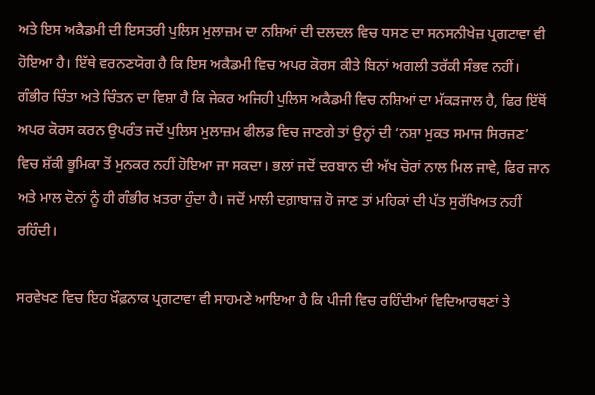ਅਤੇ ਇਸ ਅਕੈਡਮੀ ਦੀ ਇਸਤਰੀ ਪੁਲਿਸ ਮੁਲਾਜ਼ਮ ਦਾ ਨਸ਼ਿਆਂ ਦੀ ਦਲਦਲ ਵਿਚ ਧਸਣ ਦਾ ਸਨਸਨੀਖੇਜ਼ ਪ੍ਰਗਟਾਵਾ ਵੀ ਹੋਇਆ ਹੈ। ਇੱਥੇ ਵਰਨਣਯੋਗ ਹੈ ਕਿ ਇਸ ਅਕੈਡਮੀ ਵਿਚ ਅਪਰ ਕੋਰਸ ਕੀਤੇ ਬਿਨਾਂ ਅਗਲੀ ਤਰੱਕੀ ਸੰਭਵ ਨਹੀਂ। ਗੰਭੀਰ ਚਿੰਤਾ ਅਤੇ ਚਿੰਤਨ ਦਾ ਵਿਸ਼ਾ ਹੈ ਕਿ ਜੇਕਰ ਅਜਿਹੀ ਪੁਲਿਸ ਅਕੈਡਮੀ ਵਿਚ ਨਸ਼ਿਆਂ ਦਾ ਮੱਕੜਜਾਲ ਹੈ, ਫਿਰ ਇੱਥੋਂ ਅਪਰ ਕੋਰਸ ਕਰਨ ਉਪਰੰਤ ਜਦੋਂ ਪੁਲਿਸ ਮੁਲਾਜ਼ਮ ਫੀਲਡ ਵਿਚ ਜਾਣਗੇ ਤਾਂ ਉਨ੍ਹਾਂ ਦੀ ‘ਨਸ਼ਾ ਮੁਕਤ ਸਮਾਜ ਸਿਰਜਣ’ ਵਿਚ ਸ਼ੱਕੀ ਭੂਮਿਕਾ ਤੋਂ ਮੁਨਕਰ ਨਹੀਂ ਹੋਇਆ ਜਾ ਸਕਦਾ। ਭਲਾਂ ਜਦੋਂ ਦਰਬਾਨ ਦੀ ਅੱਖ ਚੋਰਾਂ ਨਾਲ ਮਿਲ ਜਾਵੇ, ਫਿਰ ਜਾਨ ਅਤੇ ਮਾਲ ਦੋਨਾਂ ਨੂੰ ਹੀ ਗੰਭੀਰ ਖ਼ਤਰਾ ਹੁੰਦਾ ਹੈ। ਜਦੋਂ ਮਾਲੀ ਦਗ਼ਾਬਾਜ਼ ਹੋ ਜਾਣ ਤਾਂ ਮਹਿਕਾਂ ਦੀ ਪੱਤ ਸੁਰੱਖਿਅਤ ਨਹੀਂ ਰਹਿੰਦੀ।

ਸਰਵੇਖਣ ਵਿਚ ਇਹ ਖ਼ੌਫ਼ਨਾਕ ਪ੍ਰਗਟਾਵਾ ਵੀ ਸਾਹਮਣੇ ਆਇਆ ਹੈ ਕਿ ਪੀਜੀ ਵਿਚ ਰਹਿੰਦੀਆਂ ਵਿਦਿਆਰਥਣਾਂ ਤੇ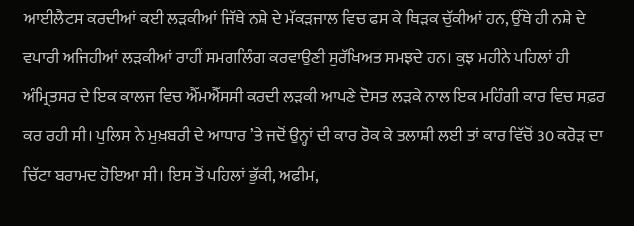ਆਈਲੈਟਸ ਕਰਦੀਆਂ ਕਈ ਲੜਕੀਆਂ ਜਿੱਥੇ ਨਸ਼ੇ ਦੇ ਮੱਕੜਜਾਲ ਵਿਚ ਫਸ ਕੇ ਥਿੜਕ ਚੁੱਕੀਆਂ ਹਨ, ਉੱਥੇ ਹੀ ਨਸ਼ੇ ਦੇ ਵਪਾਰੀ ਅਜਿਹੀਆਂ ਲੜਕੀਆਂ ਰਾਹੀਂ ਸਮਗਲਿੰਗ ਕਰਵਾਉਣੀ ਸੁਰੱਖਿਅਤ ਸਮਝਦੇ ਹਨ। ਕੁਝ ਮਹੀਨੇ ਪਹਿਲਾਂ ਹੀ ਅੰਮ੍ਰਿਤਸਰ ਦੇ ਇਕ ਕਾਲਜ ਵਿਚ ਐੱਮਐੱਸਸੀ ਕਰਦੀ ਲੜਕੀ ਆਪਣੇ ਦੋਸਤ ਲੜਕੇ ਨਾਲ ਇਕ ਮਹਿੰਗੀ ਕਾਰ ਵਿਚ ਸਫ਼ਰ ਕਰ ਰਹੀ ਸੀ। ਪੁਲਿਸ ਨੇ ਮੁਖ਼ਬਰੀ ਦੇ ਆਧਾਰ ’ਤੇ ਜਦੋਂ ਉਨ੍ਹਾਂ ਦੀ ਕਾਰ ਰੋਕ ਕੇ ਤਲਾਸ਼ੀ ਲਈ ਤਾਂ ਕਾਰ ਵਿੱਚੋਂ 30 ਕਰੋੜ ਦਾ ਚਿੱਟਾ ਬਰਾਮਦ ਹੋਇਆ ਸੀ। ਇਸ ਤੋਂ ਪਹਿਲਾਂ ਭੁੱਕੀ, ਅਫੀਮ,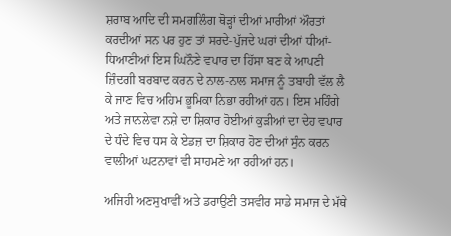ਸ਼ਰਾਬ ਆਦਿ ਦੀ ਸਮਗਲਿੰਗ ਥੋੜ੍ਹਾਂ ਦੀਆਂ ਮਾਰੀਆਂ ਔਰਤਾਂ ਕਰਦੀਆਂ ਸਨ ਪਰ ਹੁਣ ਤਾਂ ਸਰਦੇ-ਪੁੱਜਦੇ ਘਰਾਂ ਦੀਆਂ ਧੀਆਂ-ਧਿਆਣੀਆਂ ਇਸ ਘਿਨੌਣੇ ਵਪਾਰ ਦਾ ਹਿੱਸਾ ਬਣ ਕੇ ਆਪਣੀ ਜ਼ਿੰਦਗੀ ਬਰਬਾਦ ਕਰਨ ਦੇ ਨਾਲ-ਨਾਲ ਸਮਾਜ ਨੂੰ ਤਬਾਹੀ ਵੱਲ ਲੈ ਕੇ ਜਾਣ ਵਿਚ ਅਹਿਮ ਭੂਮਿਕਾ ਨਿਭਾ ਰਹੀਆਂ ਹਨ। ਇਸ ਮਹਿੰਗੇ ਅਤੇ ਜਾਨਲੇਵਾ ਨਸ਼ੇ ਦਾ ਸ਼ਿਕਾਰ ਹੋਈਆਂ ਕੁੜੀਆਂ ਦਾ ਦੇਹ ਵਪਾਰ ਦੇ ਧੰਦੇ ਵਿਚ ਧਸ ਕੇ ਏਡਜ਼ ਦਾ ਸ਼ਿਕਾਰ ਹੋਣ ਦੀਆਂ ਸੁੰਨ ਕਰਨ ਵਾਲੀਆਂ ਘਟਨਾਵਾਂ ਵੀ ਸਾਹਮਣੇ ਆ ਰਹੀਆਂ ਹਨ।

ਅਜਿਹੀ ਅਣਸੁਖਾਵੀਂ ਅਤੇ ਡਰਾਉਣੀ ਤਸਵੀਰ ਸਾਡੇ ਸਮਾਜ ਦੇ ਮੱਥੇ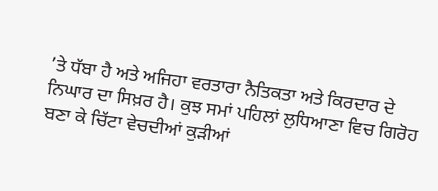’ਤੇ ਧੱਬਾ ਹੈ ਅਤੇ ਅਜਿਹਾ ਵਰਤਾਰਾ ਨੈਤਿਕਤਾ ਅਤੇ ਕਿਰਦਾਰ ਦੇ ਨਿਘਾਰ ਦਾ ਸਿਖ਼ਰ ਹੈ। ਕੁਝ ਸਮਾਂ ਪਹਿਲਾਂ ਲੁਧਿਆਣਾ ਵਿਚ ਗਿਰੋਹ ਬਣਾ ਕੇ ਚਿੱਟਾ ਵੇਚਦੀਆਂ ਕੁੜੀਆਂ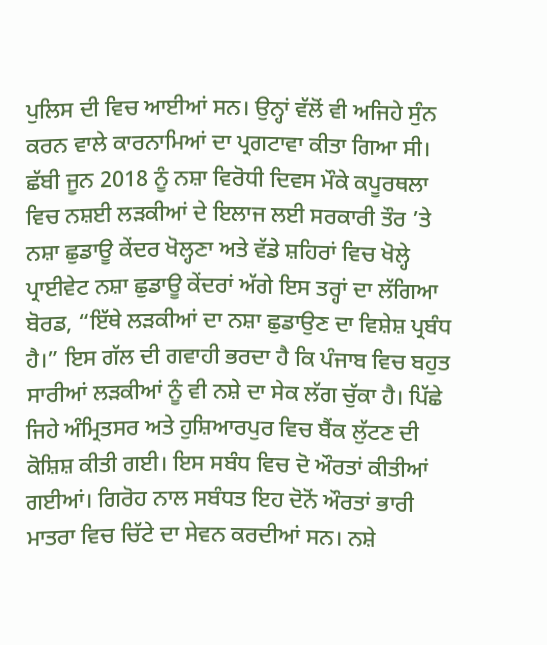ਪੁਲਿਸ ਦੀ ਵਿਚ ਆਈਆਂ ਸਨ। ਉਨ੍ਹਾਂ ਵੱਲੋਂ ਵੀ ਅਜਿਹੇ ਸੁੰਨ ਕਰਨ ਵਾਲੇ ਕਾਰਨਾਮਿਆਂ ਦਾ ਪ੍ਰਗਟਾਵਾ ਕੀਤਾ ਗਿਆ ਸੀ। ਛੱਬੀ ਜੂਨ 2018 ਨੂੰ ਨਸ਼ਾ ਵਿਰੋਧੀ ਦਿਵਸ ਮੌਕੇ ਕਪੂਰਥਲਾ ਵਿਚ ਨਸ਼ਈ ਲੜਕੀਆਂ ਦੇ ਇਲਾਜ ਲਈ ਸਰਕਾਰੀ ਤੌਰ ’ਤੇ ਨਸ਼ਾ ਛੁਡਾਊ ਕੇਂਦਰ ਖੋਲ੍ਹਣਾ ਅਤੇ ਵੱਡੇ ਸ਼ਹਿਰਾਂ ਵਿਚ ਖੋਲ੍ਹੇ ਪ੍ਰਾਈਵੇਟ ਨਸ਼ਾ ਛੁਡਾਊ ਕੇਂਦਰਾਂ ਅੱਗੇ ਇਸ ਤਰ੍ਹਾਂ ਦਾ ਲੱਗਿਆ ਬੋਰਡ, “ਇੱਥੇ ਲੜਕੀਆਂ ਦਾ ਨਸ਼ਾ ਛੁਡਾਉਣ ਦਾ ਵਿਸ਼ੇਸ਼ ਪ੍ਰਬੰਧ ਹੈ।” ਇਸ ਗੱਲ ਦੀ ਗਵਾਹੀ ਭਰਦਾ ਹੈ ਕਿ ਪੰਜਾਬ ਵਿਚ ਬਹੁਤ ਸਾਰੀਆਂ ਲੜਕੀਆਂ ਨੂੰ ਵੀ ਨਸ਼ੇ ਦਾ ਸੇਕ ਲੱਗ ਚੁੱਕਾ ਹੈ। ਪਿੱਛੇ ਜਿਹੇ ਅੰਮ੍ਰਿਤਸਰ ਅਤੇ ਹੁਸ਼ਿਆਰਪੁਰ ਵਿਚ ਬੈਂਕ ਲੁੱਟਣ ਦੀ ਕੋਸ਼ਿਸ਼ ਕੀਤੀ ਗਈ। ਇਸ ਸਬੰਧ ਵਿਚ ਦੋ ਔਰਤਾਂ ਕੀਤੀਆਂ ਗਈਆਂ। ਗਿਰੋਹ ਨਾਲ ਸਬੰਧਤ ਇਹ ਦੋਨੋਂ ਔਰਤਾਂ ਭਾਰੀ ਮਾਤਰਾ ਵਿਚ ਚਿੱਟੇ ਦਾ ਸੇਵਨ ਕਰਦੀਆਂ ਸਨ। ਨਸ਼ੇ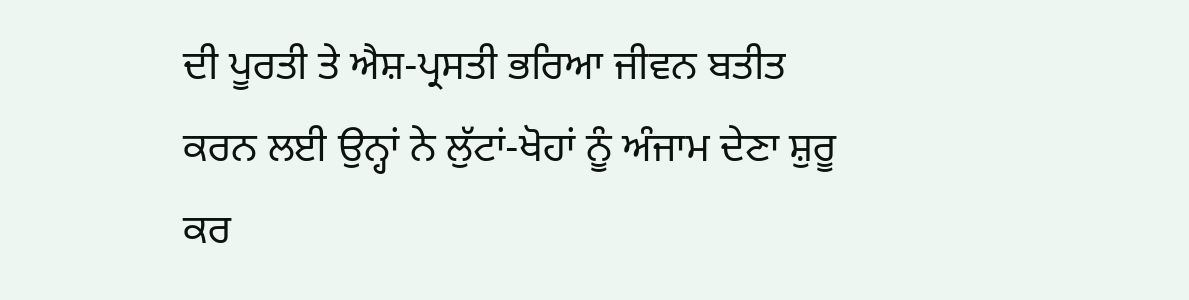ਦੀ ਪੂਰਤੀ ਤੇ ਐਸ਼-ਪ੍ਰਸਤੀ ਭਰਿਆ ਜੀਵਨ ਬਤੀਤ ਕਰਨ ਲਈ ਉਨ੍ਹਾਂ ਨੇ ਲੁੱਟਾਂ-ਖੋਹਾਂ ਨੂੰ ਅੰਜਾਮ ਦੇਣਾ ਸ਼ੁਰੂ ਕਰ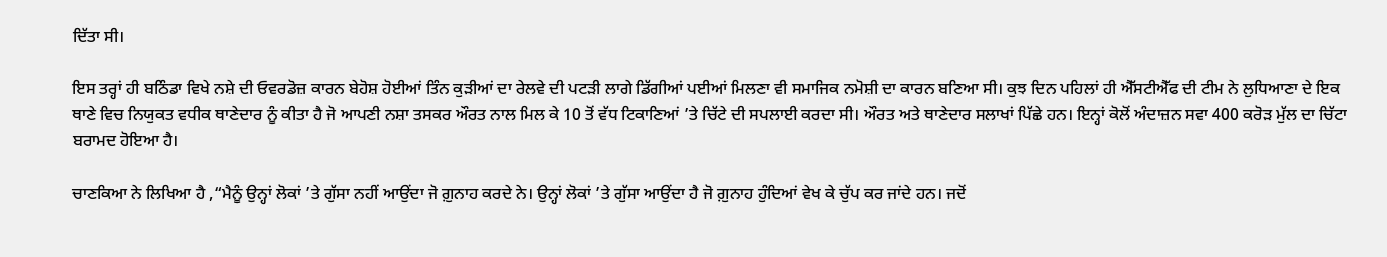ਦਿੱਤਾ ਸੀ।

ਇਸ ਤਰ੍ਹਾਂ ਹੀ ਬਠਿੰਡਾ ਵਿਖੇ ਨਸ਼ੇ ਦੀ ਓਵਰਡੋਜ਼ ਕਾਰਨ ਬੇਹੋਸ਼ ਹੋਈਆਂ ਤਿੰਨ ਕੁੜੀਆਂ ਦਾ ਰੇਲਵੇ ਦੀ ਪਟੜੀ ਲਾਗੇ ਡਿੱਗੀਆਂ ਪਈਆਂ ਮਿਲਣਾ ਵੀ ਸਮਾਜਿਕ ਨਮੋਸ਼ੀ ਦਾ ਕਾਰਨ ਬਣਿਆ ਸੀ। ਕੁਝ ਦਿਨ ਪਹਿਲਾਂ ਹੀ ਐੱਸਟੀਐੱਫ ਦੀ ਟੀਮ ਨੇ ਲੁਧਿਆਣਾ ਦੇ ਇਕ ਥਾਣੇ ਵਿਚ ਨਿਯੁਕਤ ਵਧੀਕ ਥਾਣੇਦਾਰ ਨੂੰ ਕੀਤਾ ਹੈ ਜੋ ਆਪਣੀ ਨਸ਼ਾ ਤਸਕਰ ਔਰਤ ਨਾਲ ਮਿਲ ਕੇ 10 ਤੋਂ ਵੱਧ ਟਿਕਾਣਿਆਂ ’ਤੇ ਚਿੱਟੇ ਦੀ ਸਪਲਾਈ ਕਰਦਾ ਸੀ। ਔਰਤ ਅਤੇ ਥਾਣੇਦਾਰ ਸਲਾਖਾਂ ਪਿੱਛੇ ਹਨ। ਇਨ੍ਹਾਂ ਕੋਲੋਂ ਅੰਦਾਜ਼ਨ ਸਵਾ 400 ਕਰੋੜ ਮੁੱਲ ਦਾ ਚਿੱਟਾ ਬਰਾਮਦ ਹੋਇਆ ਹੈ।

ਚਾਣਕਿਆ ਨੇ ਲਿਖਿਆ ਹੈ ,“ਮੈਨੂੰ ਉਨ੍ਹਾਂ ਲੋਕਾਂ ’ਤੇ ਗੁੱਸਾ ਨਹੀਂ ਆਉਂਦਾ ਜੋ ਗ਼ੁਨਾਹ ਕਰਦੇ ਨੇ। ਉਨ੍ਹਾਂ ਲੋਕਾਂ ’ਤੇ ਗੁੱਸਾ ਆਉਂਦਾ ਹੈ ਜੋ ਗ਼ੁਨਾਹ ਹੁੰਦਿਆਂ ਵੇਖ ਕੇ ਚੁੱਪ ਕਰ ਜਾਂਦੇ ਹਨ। ਜਦੋਂ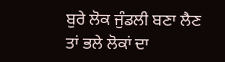ਬੁਰੇ ਲੋਕ ਜੁੰਡਲੀ ਬਣਾ ਲੈਣ ਤਾਂ ਭਲੇ ਲੋਕਾਂ ਦਾ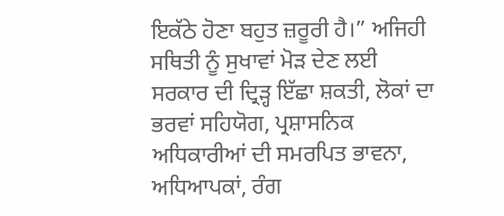ਇਕੱਠੇ ਹੋਣਾ ਬਹੁਤ ਜ਼ਰੂਰੀ ਹੈ।” ਅਜਿਹੀ ਸਥਿਤੀ ਨੂੰ ਸੁਖਾਵਾਂ ਮੋੜ ਦੇਣ ਲਈ ਸਰਕਾਰ ਦੀ ਦ੍ਰਿੜ੍ਹ ਇੱਛਾ ਸ਼ਕਤੀ, ਲੋਕਾਂ ਦਾ ਭਰਵਾਂ ਸਹਿਯੋਗ, ਪ੍ਰਸ਼ਾਸਨਿਕ ਅਧਿਕਾਰੀਆਂ ਦੀ ਸਮਰਪਿਤ ਭਾਵਨਾ, ਅਧਿਆਪਕਾਂ, ਰੰਗ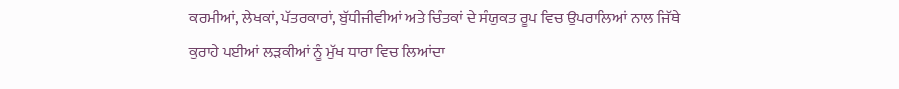ਕਰਮੀਆਂ, ਲੇਖਕਾਂ, ਪੱਤਰਕਾਰਾਂ, ਬੁੱਧੀਜੀਵੀਆਂ ਅਤੇ ਚਿੰਤਕਾਂ ਦੇ ਸੰਯੁਕਤ ਰੂਪ ਵਿਚ ਉਪਰਾਲਿਆਂ ਨਾਲ ਜਿੱਥੇ ਕੁਰਾਹੇ ਪਈਆਂ ਲੜਕੀਆਂ ਨੂੰ ਮੁੱਖ ਧਾਰਾ ਵਿਚ ਲਿਆਂਦਾ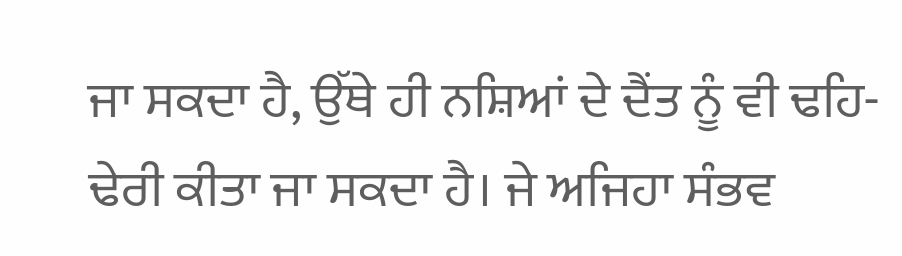ਜਾ ਸਕਦਾ ਹੈ, ਉੱਥੇ ਹੀ ਨਸ਼ਿਆਂ ਦੇ ਦੈਂਤ ਨੂੰ ਵੀ ਢਹਿ-ਢੇਰੀ ਕੀਤਾ ਜਾ ਸਕਦਾ ਹੈ। ਜੇ ਅਜਿਹਾ ਸੰਭਵ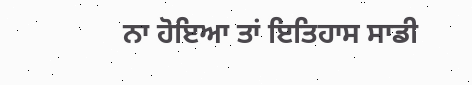ਨਾ ਹੋਇਆ ਤਾਂ ਇਤਿਹਾਸ ਸਾਡੀ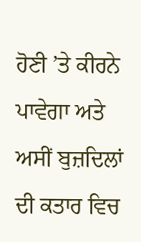ਹੋਣੀ ’ਤੇ ਕੀਰਨੇ ਪਾਵੇਗਾ ਅਤੇ ਅਸੀਂ ਬੁਜ਼ਦਿਲਾਂ ਦੀ ਕਤਾਰ ਵਿਚ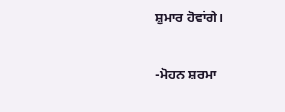ਸ਼ੁਮਾਰ ਹੋਵਾਂਗੇ।

-ਮੋਹਨ ਸ਼ਰਮਾ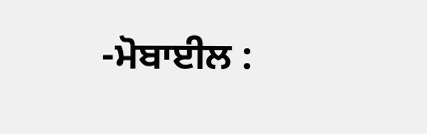-ਮੋਬਾਈਲ :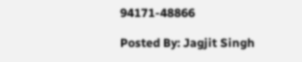94171-48866

Posted By: Jagjit Singh